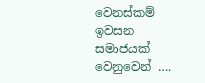වෙනස්කම් ඉවසන සමාජයක් වෙනුවෙන් ….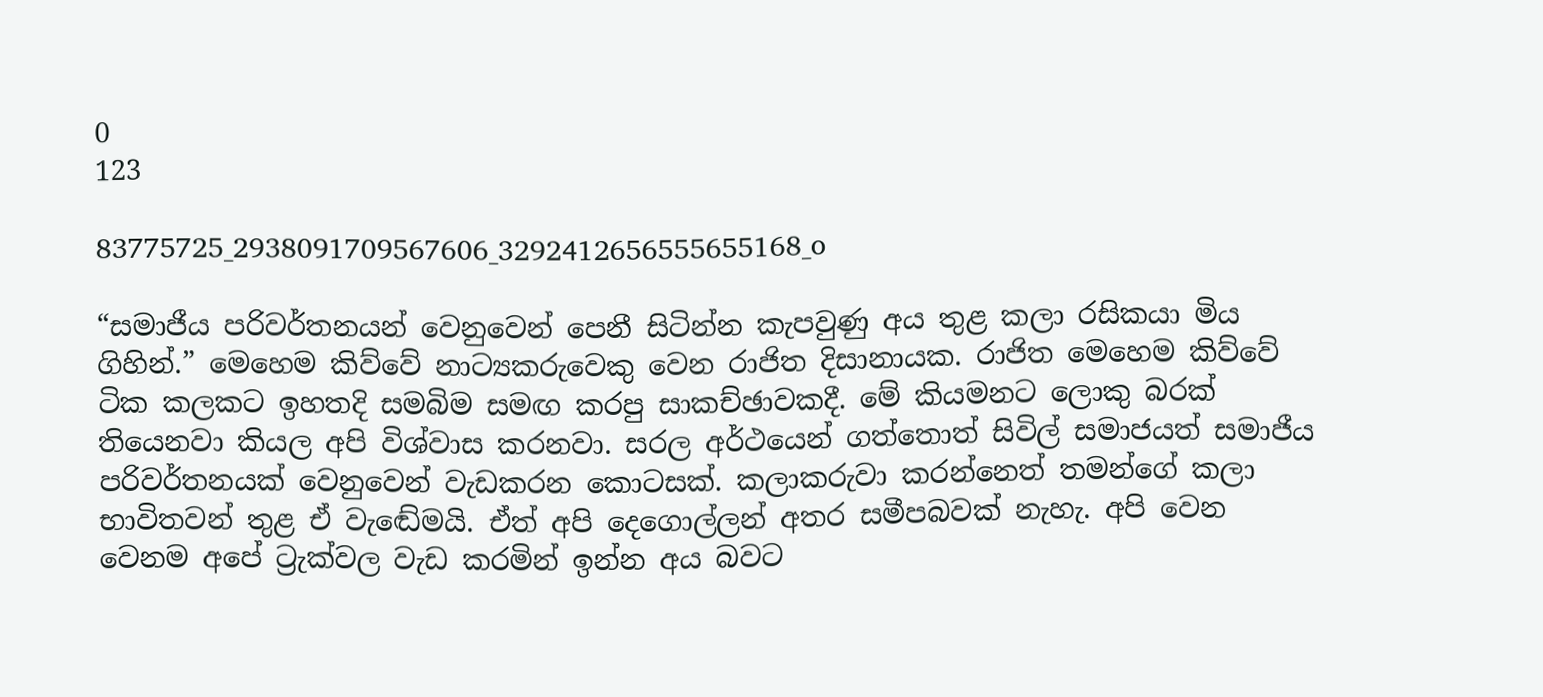0
123

83775725_2938091709567606_3292412656555655168_o

“සමාජීය පරිවර්තනයන් වෙනුවෙන් පෙනී සිටින්න කැපවුණු අය තුළ කලා රසිකයා මිය ගිහින්.” මෙහෙම කිව්වේ නාට්‍යකරුවෙකු වෙන රාජිත දිසානායක. රාජිත මෙහෙම කිව්වේ ටික කලකට ඉහතදි සමබිම සමඟ කරපු සාකච්ඡාවකදී. මේ කියමනට ලොකු බරක් තියෙනවා කියල අපි විශ්වාස කරනවා. සරල අර්ථයෙන් ගත්තොත් සිවිල් සමාජයත් සමාජීය පරිවර්තනයක් වෙනුවෙන් වැඩකරන කොටසක්. කලාකරුවා කරන්නෙත් තමන්ගේ කලා භාවිතවන් තුළ ඒ වැඬේමයි. ඒත් අපි දෙගොල්ලන් අතර සමීපබවක් නැහැ. අපි වෙන වෙනම අපේ ට්‍රැක්වල වැඩ කරමින් ඉන්න අය බවට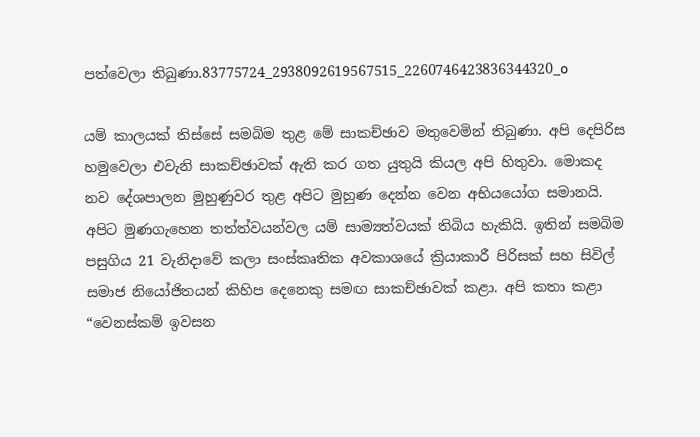පත්වෙලා තිබුණා.83775724_2938092619567515_2260746423836344320_o

යම් කාලයක් තිස්සේ සමබිම තුළ මේ සාකච්ඡාව මතුවෙමින් තිබුණා. අපි දෙපිරිස හමුවෙලා එවැනි සාකච්ඡාවක් ඇති කර ගත යුතුයි කියල අපි හිතුවා. මොකද නව දේශපාලන මුහුණුවර තුළ අපිට මුහුණ දෙන්න වෙන අභියයෝග සමානයි. අපිට මුණගැහෙන තත්ත්වයන්වල යම් සාම්‍යත්වයක් තිබිය හැකියි. ඉතින් සමබිම පසුගිය 21 වැනිදාවේ කලා සංස්කෘතික අවකාශයේ ක්‍රියාකාරී පිරිසක් සහ සිවිල් සමාජ නියෝජිතයන් කිහිප දෙනෙකු සමඟ සාකච්ඡාවක් කළා. අපි කතා කළා “වෙනස්කම් ඉවසන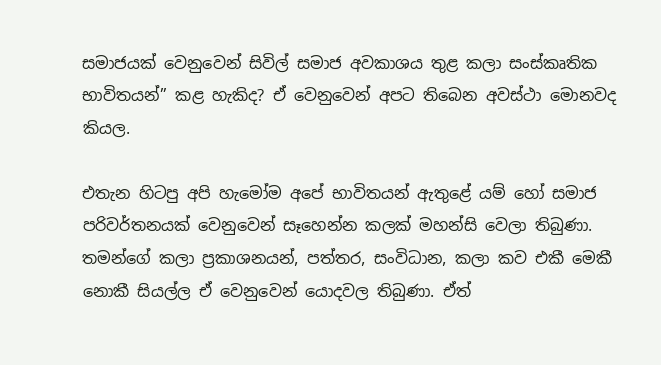සමාජයක් වෙනුවෙන් සිවිල් සමාජ අවකාශය තුළ කලා සංස්කෘතික භාවිතයන්” කළ හැකිද? ඒ වෙනුවෙන් අපට තිබෙන අවස්ථා මොනවද කියල.

එතැන හිටපු අපි හැමෝම අපේ භාවිතයන් ඇතුළේ යම් හෝ සමාජ පරිවර්තනයක් වෙනුවෙන් සෑහෙන්න කලක් මහන්සි වෙලා තිබුණා. තමන්ගේ කලා ප්‍රකාශනයන්, පත්තර, සංවිධාන, කලා කව එකී මෙකී නොකී සියල්ල ඒ වෙනුවෙන් යොදවල තිබුණා. ඒත්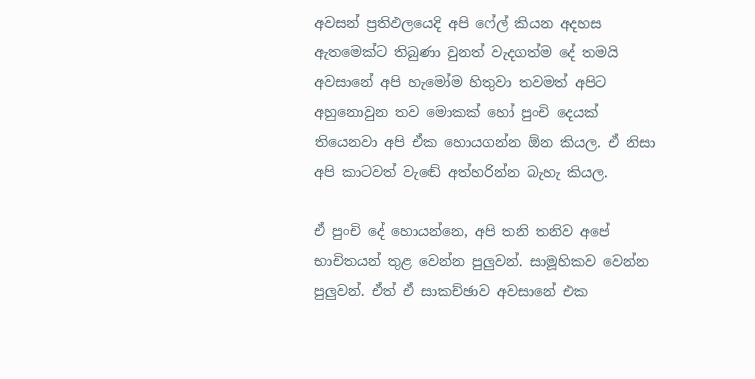අවසන් ප්‍රතිඵලයෙදි අපි ෆේල් කියන අදහස ඇතමෙක්ට තිබුණා වුනත් වැදගත්ම දේ තමයි අවසානේ අපි හැමෝම හිතුවා තවමත් අපිට අහුනොවුන තව මොකක් හෝ පුංචි දෙයක් තියෙනවා අපි ඒක හොයගන්න ඕන කියල. ඒ නිසා අපි කාටවත් වැඬේ අත්හරින්න බැහැ කියල.

ඒ පුංචි දේ හොයන්නෙ, අපි තනි තනිව අපේ භාචිතයන් තුළ වෙන්න පුලුවන්. සාමූහිකව වෙන්න පුලුවන්. ඒත් ඒ සාකච්ඡාව අවසානේ එක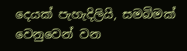දෙයක් පැහැදිලියි, සමබිමක් වෙනුවෙන් වන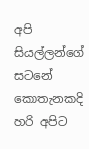අපි සියල්ලන්ගේ සටනේ කොතැනකදි හරි අපිට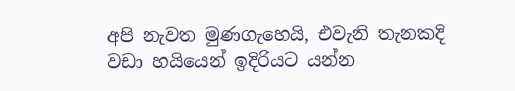අපි නැවත මුණගැහෙයි, එවැනි තැනකදි වඩා හයියෙන් ඉදිරියට යන්න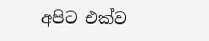අපිට එක්ව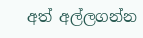අත් අල්ලගන්න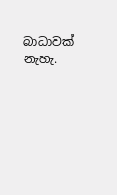බාධාවක් නැහැ.